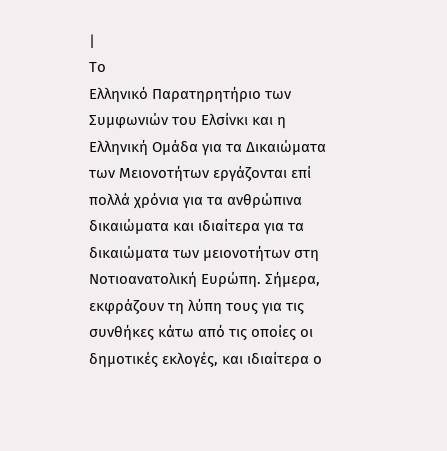|
Το
Ελληνικό Παρατηρητήριο των
Συμφωνιών του Ελσίνκι και η
Ελληνική Ομάδα για τα Δικαιώματα
των Μειονοτήτων εργάζονται επί
πολλά χρόνια για τα ανθρώπινα
δικαιώματα και ιδιαίτερα για τα
δικαιώματα των μειονοτήτων στη
Νοτιοανατολική Ευρώπη. Σήμερα,
εκφράζουν τη λύπη τους για τις
συνθήκες κάτω από τις οποίες οι
δημοτικές εκλογές, και ιδιαίτερα ο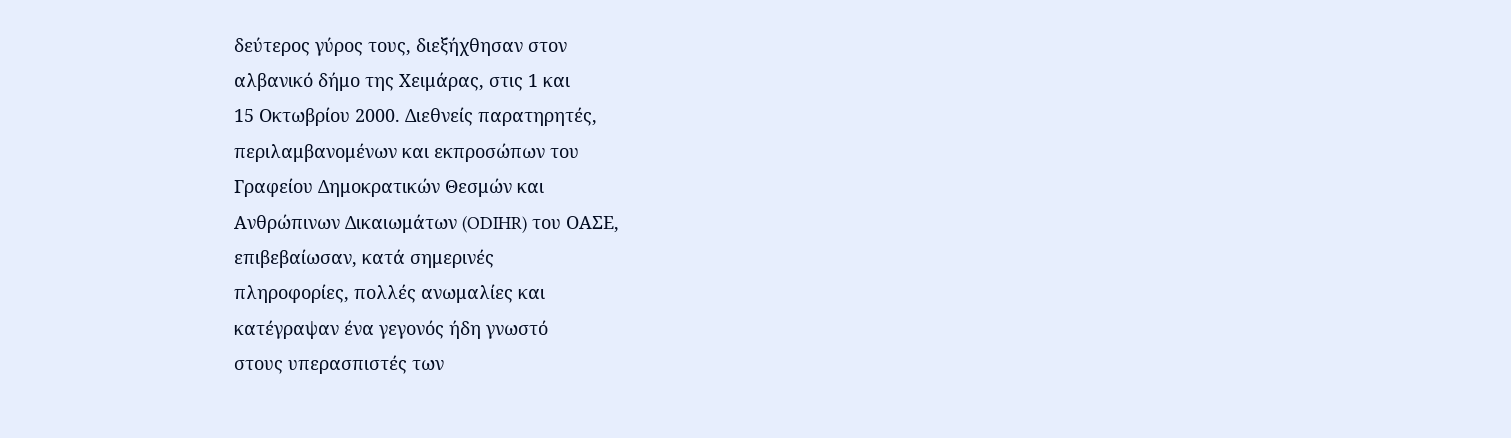δεύτερος γύρος τους, διεξήχθησαν στον
αλβανικό δήμο της Χειμάρας, στις 1 και
15 Οκτωβρίου 2000. Διεθνείς παρατηρητές,
περιλαμβανομένων και εκπροσώπων του
Γραφείου Δημοκρατικών Θεσμών και
Ανθρώπινων Δικαιωμάτων (ODIHR) του ΟΑΣΕ,
επιβεβαίωσαν, κατά σημερινές
πληροφορίες, πολλές ανωμαλίες και
κατέγραψαν ένα γεγονός ήδη γνωστό
στους υπερασπιστές των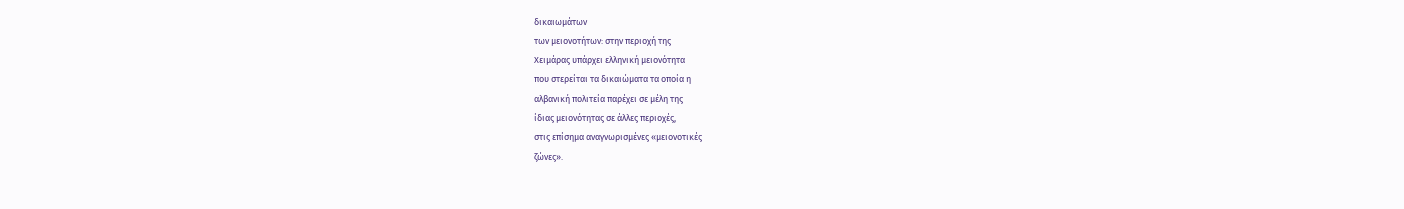δικαιωμάτων
των μειονοτήτων: στην περιοχή της
Χειμάρας υπάρχει ελληνική μειονότητα
που στερείται τα δικαιώματα τα οποία η
αλβανική πολιτεία παρέχει σε μέλη της
ίδιας μειονότητας σε άλλες περιοχές,
στις επίσημα αναγνωρισμένες «μειονοτικές
ζώνες».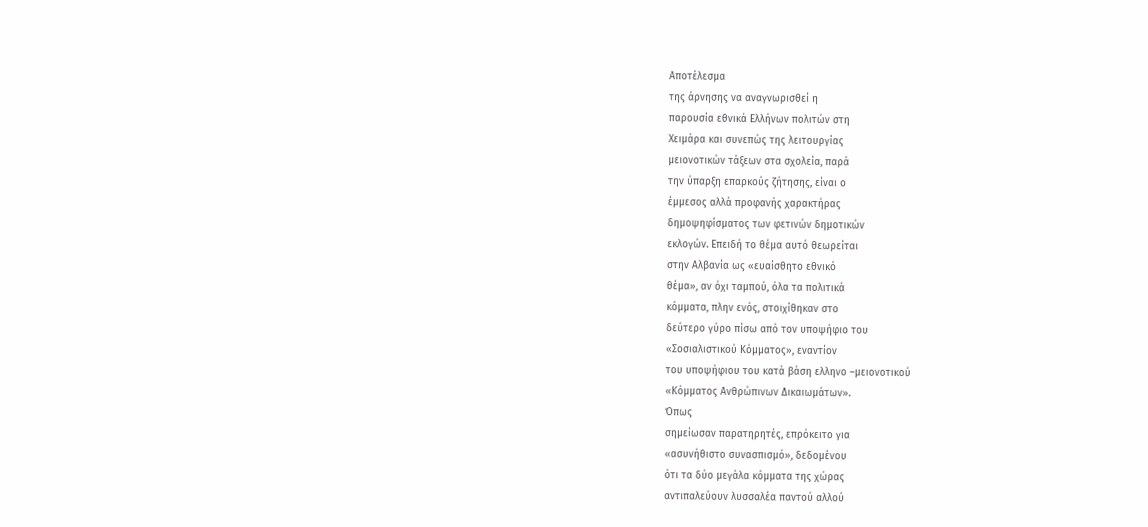Αποτέλεσμα
της άρνησης να αναγνωρισθεί η
παρουσία εθνικά Ελλήνων πολιτών στη
Χειμάρα και συνεπώς της λειτουργίας
μειονοτικών τάξεων στα σχολεία, παρά
την ύπαρξη επαρκούς ζήτησης, είναι ο
έμμεσος αλλά προφανής χαρακτήρας
δημοψηφίσματος των φετινών δημοτικών
εκλογών. Επειδή το θέμα αυτό θεωρείται
στην Αλβανία ως «ευαίσθητο εθνικό
θέμα», αν όχι ταμπού, όλα τα πολιτικά
κόμματα, πλην ενός, στοιχίθηκαν στο
δεύτερο γύρο πίσω από τον υποψήφιο του
«Σοσιαλιστικού Κόμματος», εναντίον
του υποψήφιου του κατά βάση ελληνο –μειονοτικού
«Κόμματος Ανθρώπινων Δικαιωμάτων».
Όπως
σημείωσαν παρατηρητές, επρόκειτο για
«ασυνήθιστο συνασπισμό», δεδομένου
ότι τα δύο μεγάλα κόμματα της χώρας
αντιπαλεύουν λυσσαλέα παντού αλλού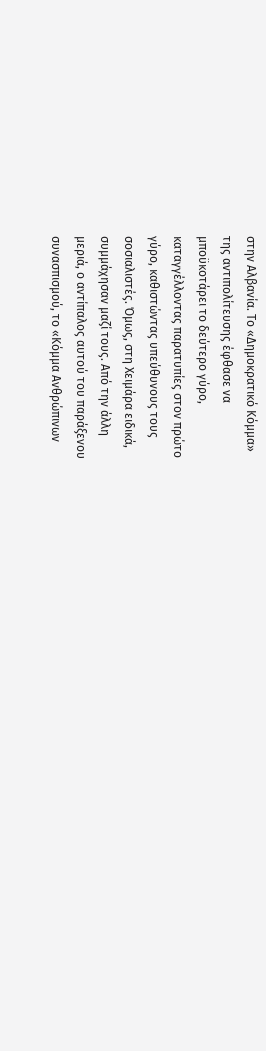στην Αλβανία. Το «Δημοκρατικό Κόμμα»
της αντιπολίτευσης έφθασε να
μποϋκοτάρει το δεύτερο γύρο,
καταγγέλλοντας παρατυπίες στον πρώτο
γύρο, καθιστώντας υπεύθυνους τους
σοσιαλιστές. Όμως, στη Χειμάρα ειδικά,
συμμάχησαν μαζί τους. Από την άλλη
μεριά, ο αντίπαλος αυτού του παράξενου
συνασπισμού, το «Κόμμα Ανθρώπινων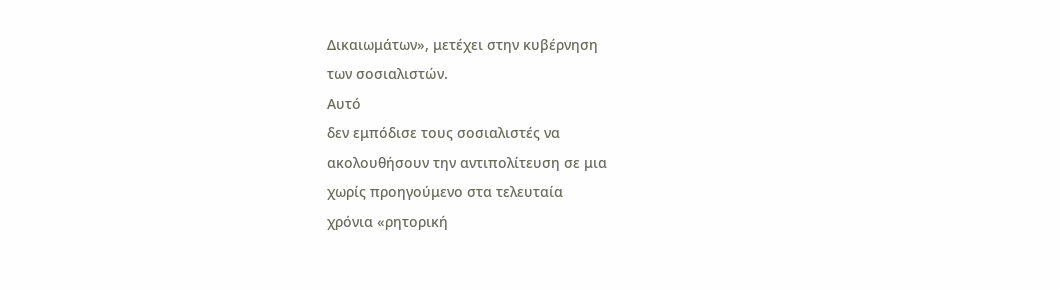Δικαιωμάτων», μετέχει στην κυβέρνηση
των σοσιαλιστών.
Αυτό
δεν εμπόδισε τους σοσιαλιστές να
ακολουθήσουν την αντιπολίτευση σε μια
χωρίς προηγούμενο στα τελευταία
χρόνια «ρητορική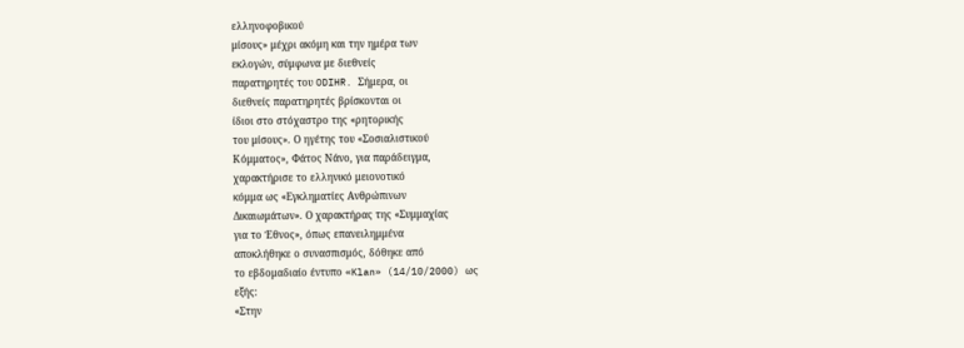ελληνοφοβικού
μίσους» μέχρι ακόμη και την ημέρα των
εκλογών, σύμφωνα με διεθνείς
παρατηρητές του ODIHR. Σήμερα, οι
διεθνείς παρατηρητές βρίσκονται οι
ίδιοι στο στόχαστρο της «ρητορικής
του μίσους». Ο ηγέτης του «Σοσιαλιστικού
Κόμματος», Φάτος Νάνο, για παράδειγμα,
χαρακτήρισε το ελληνικό μειονοτικό
κόμμα ως «Εγκληματίες Ανθρώπινων
Δικαιωμάτων». Ο χαρακτήρας της «Συμμαχίας
για το Έθνος», όπως επανειλημμένα
αποκλήθηκε ο συνασπισμός, δόθηκε από
το εβδομαδιαίο έντυπο «Klan» (14/10/2000) ως
εξής:
«Στην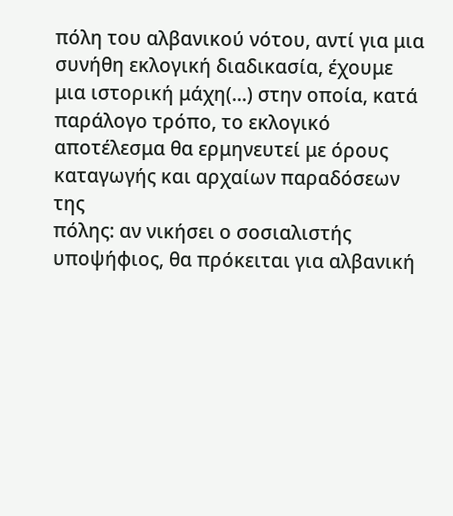πόλη του αλβανικού νότου, αντί για μια
συνήθη εκλογική διαδικασία, έχουμε
μια ιστορική μάχη(...) στην οποία, κατά
παράλογο τρόπο, το εκλογικό
αποτέλεσμα θα ερμηνευτεί με όρους
καταγωγής και αρχαίων παραδόσεων της
πόλης: αν νικήσει ο σοσιαλιστής
υποψήφιος, θα πρόκειται για αλβανική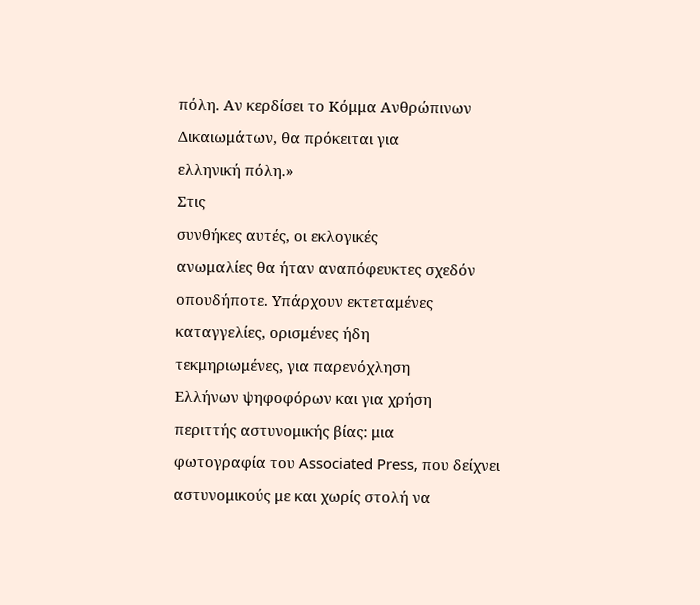πόλη. Αν κερδίσει το Κόμμα Ανθρώπινων
Δικαιωμάτων, θα πρόκειται για
ελληνική πόλη.»
Στις
συνθήκες αυτές, οι εκλογικές
ανωμαλίες θα ήταν αναπόφευκτες σχεδόν
οπουδήποτε. Υπάρχουν εκτεταμένες
καταγγελίες, ορισμένες ήδη
τεκμηριωμένες, για παρενόχληση
Ελλήνων ψηφοφόρων και για χρήση
περιττής αστυνομικής βίας: μια
φωτογραφία του Associated Press, που δείχνει
αστυνομικούς με και χωρίς στολή να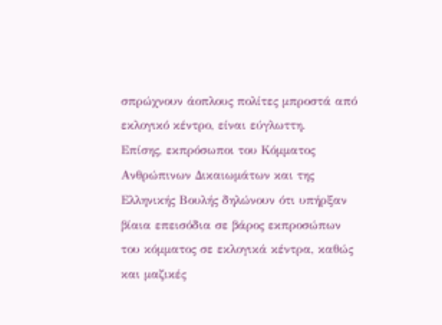σπρώχνουν άοπλους πολίτες μπροστά από
εκλογικό κέντρο, είναι εύγλωττη.
Επίσης, εκπρόσωποι του Κόμματος
Ανθρώπινων Δικαιωμάτων και της
Ελληνικής Βουλής δηλώνουν ότι υπήρξαν
βίαια επεισόδια σε βάρος εκπροσώπων
του κόμματος σε εκλογικά κέντρα, καθώς
και μαζικές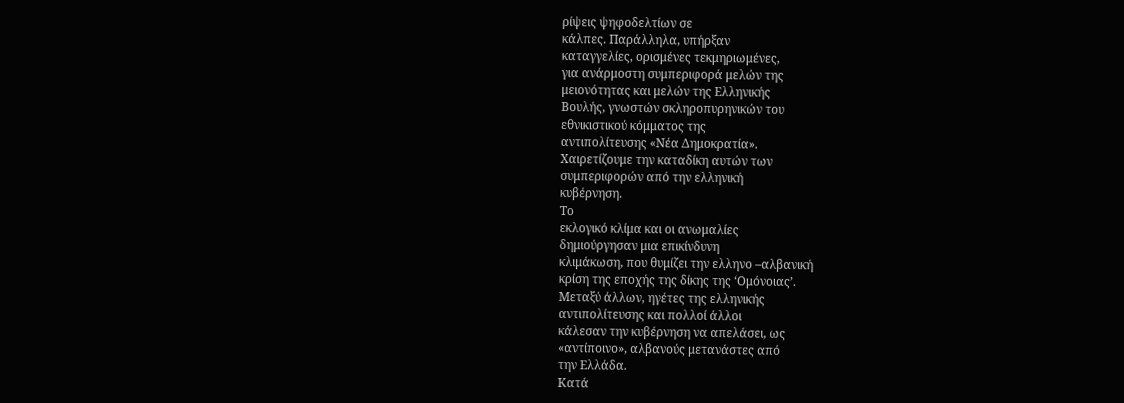ρίψεις ψηφοδελτίων σε
κάλπες. Παράλληλα, υπήρξαν
καταγγελίες, ορισμένες τεκμηριωμένες,
για ανάρμοστη συμπεριφορά μελών της
μειονότητας και μελών της Ελληνικής
Βουλής, γνωστών σκληροπυρηνικών του
εθνικιστικού κόμματος της
αντιπολίτευσης «Νέα Δημοκρατία».
Χαιρετίζουμε την καταδίκη αυτών των
συμπεριφορών από την ελληνική
κυβέρνηση.
Το
εκλογικό κλίμα και οι ανωμαλίες
δημιούργησαν μια επικίνδυνη
κλιμάκωση, που θυμίζει την ελληνο –αλβανική
κρίση της εποχής της δίκης της ‘Ομόνοιας’.
Μεταξύ άλλων, ηγέτες της ελληνικής
αντιπολίτευσης και πολλοί άλλοι
κάλεσαν την κυβέρνηση να απελάσει, ως
«αντίποινο», αλβανούς μετανάστες από
την Ελλάδα.
Κατά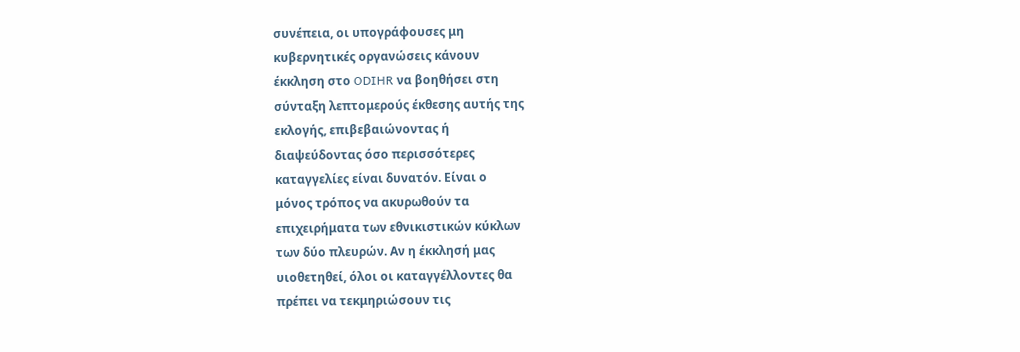συνέπεια, οι υπογράφουσες μη
κυβερνητικές οργανώσεις κάνουν
έκκληση στο ODIHR να βοηθήσει στη
σύνταξη λεπτομερούς έκθεσης αυτής της
εκλογής, επιβεβαιώνοντας ή
διαψεύδοντας όσο περισσότερες
καταγγελίες είναι δυνατόν. Είναι ο
μόνος τρόπος να ακυρωθούν τα
επιχειρήματα των εθνικιστικών κύκλων
των δύο πλευρών. Αν η έκκλησή μας
υιοθετηθεί, όλοι οι καταγγέλλοντες θα
πρέπει να τεκμηριώσουν τις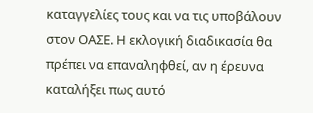καταγγελίες τους και να τις υποβάλουν
στον ΟΑΣΕ. Η εκλογική διαδικασία θα
πρέπει να επαναληφθεί, αν η έρευνα
καταλήξει πως αυτό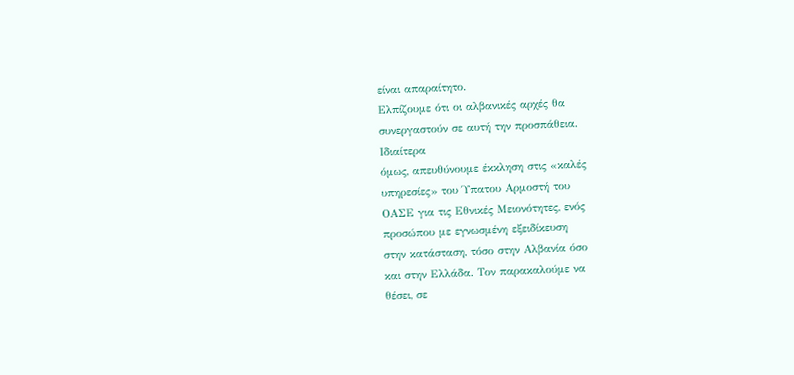είναι απαραίτητο.
Ελπίζουμε ότι οι αλβανικές αρχές θα
συνεργαστούν σε αυτή την προσπάθεια.
Ιδιαίτερα
όμως, απευθύνουμε έκκληση στις «καλές
υπηρεσίες» του Ύπατου Αρμοστή του
ΟΑΣΕ για τις Εθνικές Μειονότητες, ενός
προσώπου με εγνωσμένη εξειδίκευση
στην κατάσταση, τόσο στην Αλβανία όσο
και στην Ελλάδα. Τον παρακαλούμε να
θέσει, σε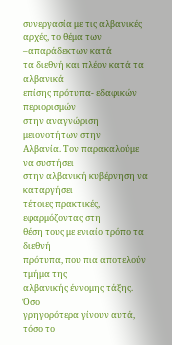συνεργασία με τις αλβανικές
αρχές, το θέμα των –απαράδεκτων κατά
τα διεθνή και πλέον κατά τα αλβανικά
επίσης πρότυπα- εδαφικών περιορισμών
στην αναγνώριση μειονοτήτων στην
Αλβανία. Τον παρακαλούμε να συστήσει
στην αλβανική κυβέρνηση να καταργήσει
τέτοιες πρακτικές, εφαρμόζοντας στη
θέση τους με ενιαίο τρόπο τα διεθνή
πρότυπα, που πια αποτελούν τμήμα της
αλβανικής έννομης τάξης.
Όσο
γρηγορότερα γίνουν αυτά, τόσο το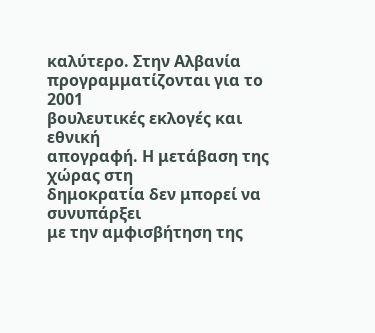καλύτερο. Στην Αλβανία
προγραμματίζονται για το 2001
βουλευτικές εκλογές και εθνική
απογραφή. Η μετάβαση της χώρας στη
δημοκρατία δεν μπορεί να συνυπάρξει
με την αμφισβήτηση της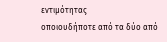εντιμότητας
οποιουδήποτε από τα δύο από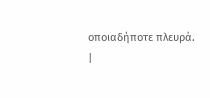οποιαδήποτε πλευρά.
|